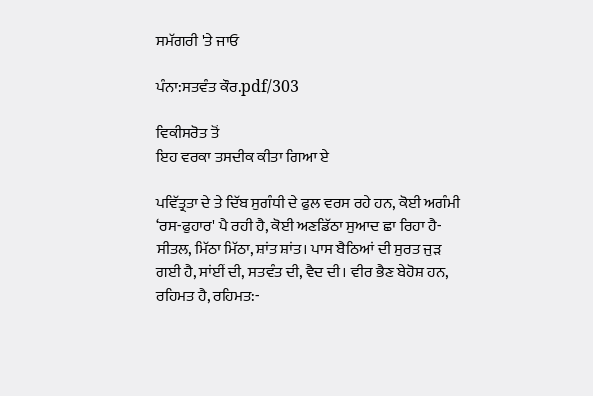ਸਮੱਗਰੀ 'ਤੇ ਜਾਓ

ਪੰਨਾ:ਸਤਵੰਤ ਕੌਰ.pdf/303

ਵਿਕੀਸਰੋਤ ਤੋਂ
ਇਹ ਵਰਕਾ ਤਸਦੀਕ ਕੀਤਾ ਗਿਆ ਏ

ਪਵਿੱਤ੍ਰਤਾ ਦੇ ਤੇ ਦਿੱਬ ਸੁਗੰਧੀ ਦੇ ਫੁਲ ਵਰਸ ਰਹੇ ਹਨ, ਕੋਈ ਅਗੰਮੀ ‘ਰਸ-ਫੁਹਾਰ' ਪੈ ਰਹੀ ਹੈ, ਕੋਈ ਅਣਡਿੱਠਾ ਸੁਆਦ ਛਾ ਰਿਹਾ ਹੈ-ਸੀਤਲ, ਮਿੱਠਾ ਮਿੱਠਾ, ਸ਼ਾਂਤ ਸ਼ਾਂਤ। ਪਾਸ ਬੈਠਿਆਂ ਦੀ ਸੁਰਤ ਜੁੜ ਗਈ ਹੈ, ਸਾਂਈਂ ਦੀ, ਸਤਵੰਤ ਦੀ, ਵੈਦ ਦੀ। ਵੀਰ ਭੈਣ ਬੇਹੋਸ਼ ਹਨ, ਰਹਿਮਤ ਹੈ, ਰਹਿਮਤ:-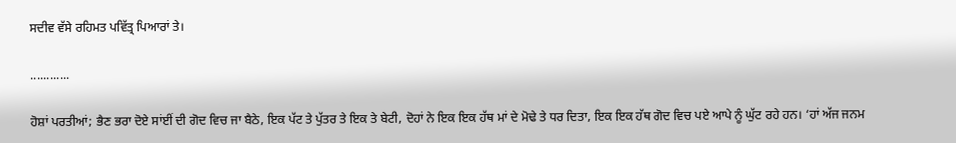ਸਦੀਵ ਵੱਸੇ ਰਹਿਮਤ ਪਵਿੱਤ੍ਰ ਪਿਆਰਾਂ ਤੇ।

............

ਹੋਸ਼ਾਂ ਪਰਤੀਆਂ; ਭੈਣ ਭਰਾ ਦੋਏ ਸਾਂਈਂ ਦੀ ਗੋਦ ਵਿਚ ਜਾ ਬੈਠੇ, ਇਕ ਪੱਟ ਤੇ ਪੁੱਤਰ ਤੇ ਇਕ ਤੇ ਬੇਟੀ, ਦੋਹਾਂ ਨੇ ਇਕ ਇਕ ਹੱਥ ਮਾਂ ਦੇ ਮੋਢੇ ਤੇ ਧਰ ਦਿਤਾ, ਇਕ ਇਕ ਹੱਥ ਗੋਦ ਵਿਚ ਪਏ ਆਪੇ ਨੂੰ ਘੁੱਟ ਰਹੇ ਹਨ। ‘ਹਾਂ ਅੱਜ ਜਨਮ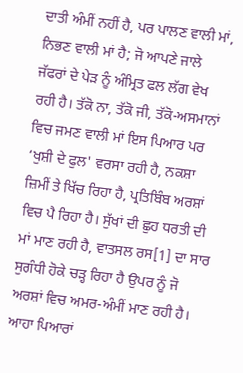ਦਾਤੀ ਅੰਮੀਂ ਨਹੀਂ ਹੈ, ਪਰ ਪਾਲਣ ਵਾਲੀ ਮਾਂ, ਨਿਭਣ ਵਾਲੀ ਮਾਂ ਹੈ; ਜੋ ਆਪਣੇ ਜਾਲੇ ਜੱਫਰਾਂ ਦੇ ਪੇੜ ਨੂੰ ਅੰਮ੍ਰਿਤ ਫਲ ਲੱਗ ਵੇਖ ਰਹੀ ਹੈ। ਤੱਕੋ ਨਾ, ਤੱਕੋ ਜੀ, ਤੱਕੋ-ਅਸਮਾਨਾਂ ਵਿਚ ਜਮਣ ਵਾਲੀ ਮਾਂ ਇਸ ਪਿਆਰ ਪਰ ‘ਖੁਸ਼ੀ ਦੇ ਫੁਲ' ਵਰਸਾ ਰਹੀ ਹੈ, ਨਕਸ਼ਾ ਜ਼ਿਮੀਂ ਤੇ ਖਿੱਚ ਰਿਹਾ ਹੈ, ਪ੍ਰਤਿਬਿੰਬ ਅਰਸ਼ਾਂ ਵਿਚ ਪੈ ਰਿਹਾ ਹੈ। ਸੁੱਖਾਂ ਦੀ ਛੁਹ ਧਰਤੀ ਦੀ ਮਾਂ ਮਾਣ ਰਹੀ ਹੈ, ਵਾਤਸਲ ਰਸ[1] ਦਾ ਸਾਰ ਸੁਗੰਧੀ ਹੋਕੇ ਚੜ੍ਹ ਰਿਹਾ ਹੈ ਉਪਰ ਨੂੰ ਜੋ ਅਰਸ਼ਾਂ ਵਿਚ ਅਮਰ-ਅੰਮੀਂ ਮਾਣ ਰਹੀ ਹੈ। ਆਹਾ ਪਿਆਰਾਂ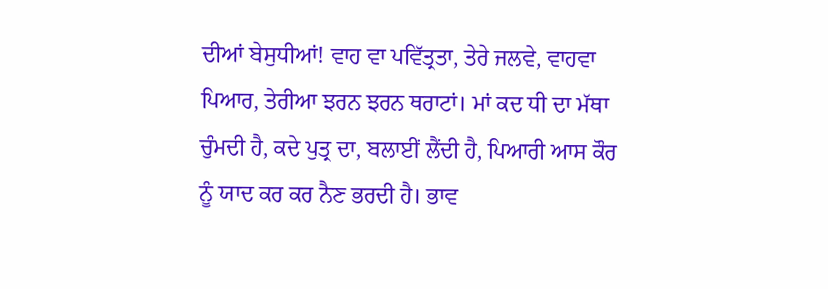ਦੀਆਂ ਬੇਸੁਧੀਆਂ! ਵਾਹ ਵਾ ਪਵਿੱਤ੍ਰਤਾ, ਤੇਰੇ ਜਲਵੇ, ਵਾਹਵਾ ਪਿਆਰ, ਤੇਰੀਆ ਝਰਨ ਝਰਨ ਥਰਾਟਾਂ। ਮਾਂ ਕਦ ਧੀ ਦਾ ਮੱਥਾ ਚੁੰਮਦੀ ਹੈ, ਕਦੇ ਪੁਤ੍ਰ ਦਾ, ਬਲਾਈਂ ਲੈਂਦੀ ਹੈ, ਪਿਆਰੀ ਆਸ ਕੌਰ ਨੂੰ ਯਾਦ ਕਰ ਕਰ ਨੈਣ ਭਰਦੀ ਹੈ। ਭਾਵ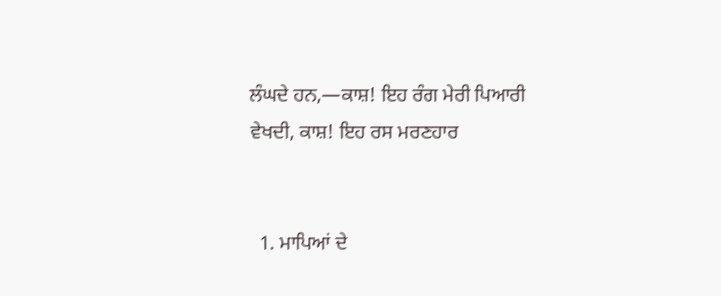ਲੰਘਦੇ ਹਨ,—ਕਾਸ਼! ਇਹ ਰੰਗ ਮੇਰੀ ਪਿਆਰੀ ਵੇਖਦੀ, ਕਾਸ਼! ਇਹ ਰਸ ਮਰਣਹਾਰ


  1. ਮਾਪਿਆਂ ਦੇ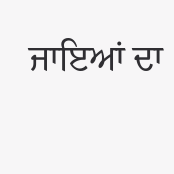ਜਾਇਆਂ ਦਾ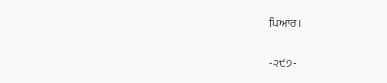ਪਿਆਰ।

-੨੯੭-